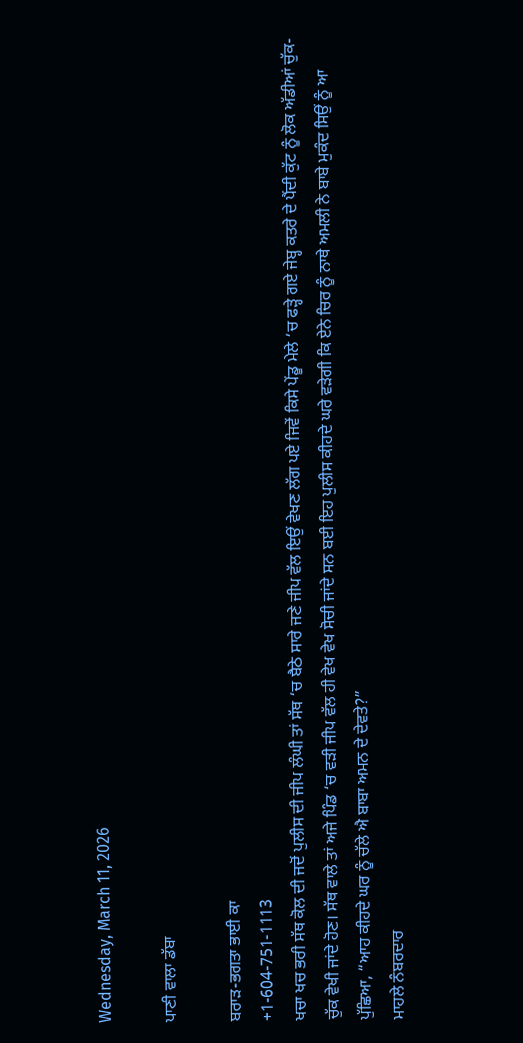Wednesday, March 11, 2026

ਪਾਣੀ ਵਾਲਾ ਡੱਬਾ

ਬਰਾੜ-ਭਗਤਾ ਭਾਈ ਕਾ
+1-604-751-1113
ਖਚਾ ਖਚ ਭਰੀ ਸੱਥ ਕੋਲ ਦੀ ਜਦੋਂ ਪੁਲੀਸ ਦੀ ਜੀਪ ਲੰਘੀ ਤਾਂ ਸੱਥ ‘ਚ ਬੈਠੇ ਸਾਰੇ ਜਣੇ ਜੀਪ ਵੱਲ ਇਉਂ ਵੇਖਣ ਲੱਗ ਪਏ ਜਿਵੇਂ ਕਿਸੇ ਪੇਂਡੂ ਮੇਲੇ ‘ਚ ਫੜ੍ਹੇ ਗਏ ਜੇਬ੍ਹ ਕਤਰੇ ਦੇ ਪੈਂਦੀ ਕੁੱਟ ਨੂੰ ਲੋਕ ਅੱਡੀਆਂ ਚੁੱਕ-ਚੁੱਕ ਵੇਖੀ ਜਾਂਦੇ ਹੋਣ। ਸੱਥ ਵਾਲੇ ਤਾਂ ਅਜੇ ਪਿੰਡ ‘ਚ ਵੜੀ ਜੀਪ ਵੱਲ ਹੀ ਵੇਖ ਵੇਖ ਸੋਚੀ ਜਾਂਦੇ ਸਨ ਬਈ ਇਹ ਪੁਲੀਸ ਕੀਹਦੇ ਘਰੇ ਵੜੇਗੀ ਕਿ ਏਨੇ ਚਿਰ ਨੂੰ ਨਾਥੇ ਅਮਲੀ ਨੇ ਬਾਬੇ ਮੁਕੰਦ ਸਿਉਂ ਨੂੰ ਆ ਪੁੱਛਿਆ, “ਆਹ ਕੀਹਦੇ ਘਰ ਨੂੰ ਚੱਲੇ ਐ ਬਾਬਾ ਅਮਨ ਦੇ ਦੇਵਤੇ?”
ਮਾਹਲੇ ਨੰਬਰਦਾਰ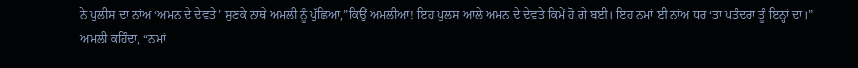ਨੇ ਪੁਲੀਸ ਦਾ ਨਾਂਅ ‘ਅਮਨ ਦੇ ਦੇਵਤੇ’ ਸੁਣਕੇ ਨਾਥੇ ਅਮਲੀ ਨੂੰ ਪੁੱਛਿਆ,”ਕਿਉਂ ਅਮਲੀਆ! ਇਹ ਪੁਲਸ ਆਲੇ ਅਮਨ ਦੇ ਦੇਵਤੇ ਕਿਮੇਂ ਹੋ ਗੇ ਬਈ। ਇਹ ਨਮਾਂ ਈ ਨਾਂਅ ਧਰ ‘ਤਾ ਪਤੰਦਰਾ ਤੂੰ ਇਨ੍ਹਾਂ ਦਾ।”
ਅਮਲੀ ਕਹਿੰਦਾ, “ਨਮਾਂ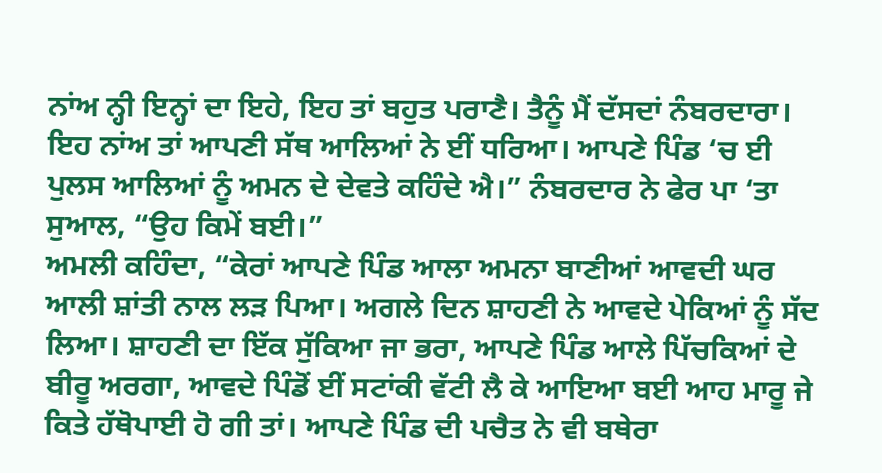ਨਾਂਅ ਨ੍ਹੀ ਇਨ੍ਹਾਂ ਦਾ ਇਹੇ, ਇਹ ਤਾਂ ਬਹੁਤ ਪਰਾਣੈ। ਤੈਨੂੰ ਮੈਂ ਦੱਸਦਾਂ ਨੰਬਰਦਾਰਾ। ਇਹ ਨਾਂਅ ਤਾਂ ਆਪਣੀ ਸੱਥ ਆਲਿਆਂ ਨੇ ਈਂ ਧਰਿਆ। ਆਪਣੇ ਪਿੰਡ ‘ਚ ਈ ਪੁਲਸ ਆਲਿਆਂ ਨੂੰ ਅਮਨ ਦੇ ਦੇਵਤੇ ਕਹਿੰਦੇ ਐ।” ਨੰਬਰਦਾਰ ਨੇ ਫੇਰ ਪਾ ‘ਤਾ ਸੁਆਲ, “ਉਹ ਕਿਮੇਂ ਬਈ।”
ਅਮਲੀ ਕਹਿੰਦਾ, “ਕੇਰਾਂ ਆਪਣੇ ਪਿੰਡ ਆਲਾ ਅਮਨਾ ਬਾਣੀਆਂ ਆਵਦੀ ਘਰ ਆਲੀ ਸ਼ਾਂਤੀ ਨਾਲ ਲੜ ਪਿਆ। ਅਗਲੇ ਦਿਨ ਸ਼ਾਹਣੀ ਨੇ ਆਵਦੇ ਪੇਕਿਆਂ ਨੂੰ ਸੱਦ ਲਿਆ। ਸ਼ਾਹਣੀ ਦਾ ਇੱਕ ਸੁੱਕਿਆ ਜਾ ਭਰਾ, ਆਪਣੇ ਪਿੰਡ ਆਲੇ ਪਿੱਚਕਿਆਂ ਦੇ ਬੀਰੂ ਅਰਗਾ, ਆਵਦੇ ਪਿੰਡੋਂ ਈਂ ਸਟਾਂਕੀ ਵੱਟੀ ਲੈ ਕੇ ਆਇਆ ਬਈ ਆਹ ਮਾਰੂ ਜੇ ਕਿਤੇ ਹੱਥੋਪਾਈ ਹੋ ਗੀ ਤਾਂ। ਆਪਣੇ ਪਿੰਡ ਦੀ ਪਚੈਤ ਨੇ ਵੀ ਬਥੇਰਾ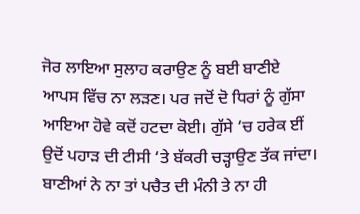ਜੋਰ ਲਾਇਆ ਸੁਲਾਹ ਕਰਾਉਣ ਨੂੰ ਬਈ ਬਾਣੀਏ ਆਪਸ ਵਿੱਚ ਨਾ ਲੜਣ। ਪਰ ਜਦੋਂ ਦੋ ਧਿਰਾਂ ਨੂੰ ਗੁੱਸਾ ਆਇਆ ਹੋਵੇ ਕਦੋਂ ਹਟਦਾ ਕੋਈ। ਗੁੱਸੇ ‘ਚ ਹਰੇਕ ਈਂ ਉਦੋਂ ਪਹਾੜ ਦੀ ਟੀਸੀ ‘ਤੇ ਬੱਕਰੀ ਚੜ੍ਹਾਉਣ ਤੱਕ ਜਾਂਦਾ। ਬਾਣੀਆਂ ਨੇ ਨਾ ਤਾਂ ਪਚੈਤ ਦੀ ਮੰਨੀ ਤੇ ਨਾ ਹੀ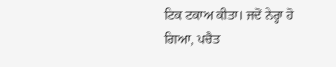ਟਿਕ ਟਕਾਅ ਕੀਤਾ। ਜਦੋਂ ਨੇਰ੍ਹਾ ਹੋ ਗਿਆ, ਪਚੈਤ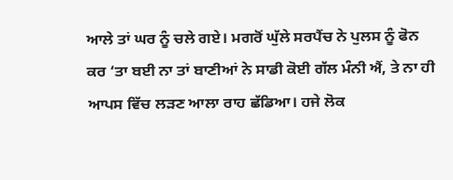ਆਲੇ ਤਾਂ ਘਰ ਨੂੰ ਚਲੇ ਗਏ। ਮਗਰੋਂ ਘੁੱਲੇ ਸਰਪੈਂਚ ਨੇ ਪੁਲਸ ਨੂੰ ਫੋਨ ਕਰ ‘ਤਾ ਬਈ ਨਾ ਤਾਂ ਬਾਣੀਆਂ ਨੇ ਸਾਡੀ ਕੋਈ ਗੱਲ ਮੰਨੀ ਐਂ, ਤੇ ਨਾ ਹੀ ਆਪਸ ਵਿੱਚ ਲੜਣ ਆਲਾ ਰਾਹ ਛੱਡਿਆ। ਹਜੇ ਲੋਕ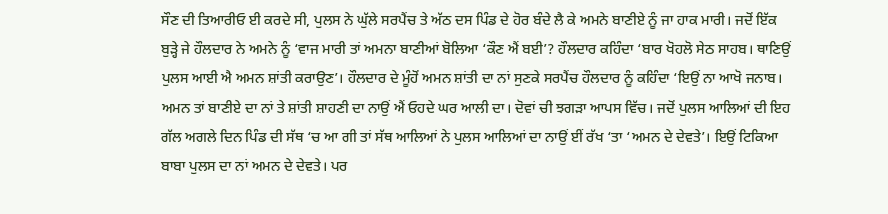ਸੌਣ ਦੀ ਤਿਆਰੀਓ ਈ ਕਰਦੇ ਸੀ, ਪੁਲਸ ਨੇ ਘੁੱਲੇ ਸਰਪੈਂਚ ਤੇ ਅੱਠ ਦਸ ਪਿੰਡ ਦੇ ਹੋਰ ਬੰਦੇ ਲੈ ਕੇ ਅਮਨੇ ਬਾਣੀਏ ਨੂੰ ਜਾ ਹਾਕ ਮਾਰੀ। ਜਦੋਂ ਇੱਕ ਬੁੜ੍ਹੇ ਜੇ ਹੌਲਦਾਰ ਨੇ ਅਮਨੇ ਨੂੰ ‘ਵਾਜ ਮਾਰੀ ਤਾਂ ਅਮਨਾ ਬਾਣੀਆਂ ਬੋਲਿਆ ‘ਕੌਣ ਐਂ ਬਈ’? ਹੌਲਦਾਰ ਕਹਿੰਦਾ ‘ਬਾਰ ਖੋਹਲੋ ਸੇਠ ਸਾਹਬ। ਥਾਣਿਉਂ ਪੁਲਸ ਆਈ ਐ ਅਮਨ ਸ਼ਾਂਤੀ ਕਰਾਉਣ’। ਹੌਲਦਾਰ ਦੇ ਮੂੰਹੋਂ ਅਮਨ ਸ਼ਾਂਤੀ ਦਾ ਨਾਂ ਸੁਣਕੇ ਸਰਪੈਂਚ ਹੌਲਦਾਰ ਨੂੰ ਕਹਿੰਦਾ ‘ਇਉਂ ਨਾ ਆਖੋ ਜਨਾਬ। ਅਮਨ ਤਾਂ ਬਾਣੀਏ ਦਾ ਨਾਂ ਤੇ ਸ਼ਾਂਤੀ ਸ਼ਾਹਣੀ ਦਾ ਨਾਉਂ ਐਂ ਓਹਦੇ ਘਰ ਆਲੀ ਦਾ। ਦੋਵਾਂ ਚੀ ਝਗੜਾ ਆਪਸ ਵਿੱਚ। ਜਦੋਂ ਪੁਲਸ ਆਲਿਆਂ ਦੀ ਇਹ ਗੱਲ ਅਗਲੇ ਦਿਨ ਪਿੰਡ ਦੀ ਸੱਥ ‘ਚ ਆ ਗੀ ਤਾਂ ਸੱਥ ਆਲਿਆਂ ਨੇ ਪੁਲਸ ਆਲਿਆਂ ਦਾ ਨਾਉਂ ਈਂ ਰੱਖ ‘ਤਾ ‘ਅਮਨ ਦੇ ਦੇਵਤੇ’। ਇਉਂ ਟਿਕਿਆ ਬਾਬਾ ਪੁਲਸ ਦਾ ਨਾਂ ਅਮਨ ਦੇ ਦੇਵਤੇ। ਪਰ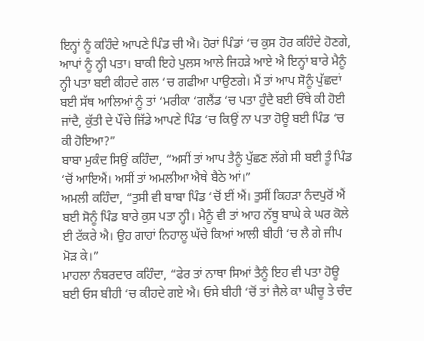ਇਨ੍ਹਾਂ ਨੂੰ ਕਹਿੰਦੇ ਆਪਣੇ ਪਿੰਡ ਚੀ ਐ। ਹੋਰਾਂ ਪਿੰਡਾਂ ‘ਚ ਕੁਸ ਹੋਰ ਕਹਿੰਦੇ ਹੋਣਗੇ, ਆਪਾਂ ਨੂੰ ਨ੍ਹੀ ਪਤਾ। ਬਾਕੀ ਇਹੇ ਪੁਲਸ ਆਲੇ ਜਿਹੜੇ ਆਏ ਐ ਇਨ੍ਹਾਂ ਬਾਰੇ ਮੈਨੂੰ ਨ੍ਹੀ ਪਤਾ ਬਈ ਕੀਹਦੇ ਗਲ ‘ਚ ਗਫੀਆ ਪਾਉਣਗੇ। ਮੈਂ ਤਾਂ ਆਪ ਸੋਨੂੰ ਪੁੱਛਦਾਂ ਬਈ ਸੱਥ ਆਲਿਆਂ ਨੂੰ ਤਾਂ ‘ਮਰੀਕਾ ‘ਗਲੈਂਡ ‘ਚ ਪਤਾ ਹੁੰਦੈ ਬਈ ਓੱਥੇ ਕੀ ਹੋਈ ਜਾਂਦੈ, ਕੁੱਤੀ ਦੇ ਪੌਂਚੇ ਜਿੱਡੇ ਆਪਣੇ ਪਿੰਡ ‘ਚ ਕਿਉਂ ਨਾ ਪਤਾ ਹੋਊ ਬਈ ਪਿੰਡ ‘ਚ ਕੀ ਹੋਇਆ?”
ਬਾਬਾ ਮੁਕੰਦ ਸਿਉਂ ਕਹਿੰਦਾ, “ਅਸੀਂ ਤਾਂ ਆਪ ਤੈਨੂੰ ਪੁੱਛਣ ਲੱਗੇ ਸੀ ਬਈ ਤੂੰ ਪਿੰਡ ‘ਚੋਂ ਆਇਐਂ। ਅਸੀਂ ਤਾਂ ਅਮਲੀਆ ਐਥੇ ਬੈਠੇ ਆਂ।”
ਅਮਲੀ ਕਹਿੰਦਾ, “ਤੁਸੀ ਵੀ ਬਾਬਾ ਪਿੰਡ ‘ਚੋਂ ਈਂ ਐਂ। ਤੁਸੀਂ ਕਿਹੜਾ ਨੰਦਪੁਰੋਂ ਐਂ ਬਈ ਸੋਨੂੰ ਪਿੰਡ ਬਾਰੇ ਕੁਸ ਪਤਾ ਨ੍ਹੀ। ਮੈਨੂੰ ਵੀ ਤਾਂ ਆਹ ਨੱਥੂ ਬਾਘੇ ਕੇ ਘਰ ਕੋਲੇ ਈ ਟੱਕਰੇ ਐ। ਉਹ ਗਾਹਾਂ ਨਿਹਾਲੂ ਘੱਚੇ ਕਿਆਂ ਆਲੀ ਬੀਹੀ ‘ਚ ਲੈ ਗੇ ਜੀਪ ਮੋੜ ਕੇ।”
ਮਾਹਲਾ ਨੰਬਰਦਾਰ ਕਹਿੰਦਾ, “ਫੇਰ ਤਾਂ ਨਾਥਾ ਸਿਆਂ ਤੈਨੂੰ ਇਹ ਵੀ ਪਤਾ ਹੋਊ ਬਈ ਓਸ ਬੀਹੀ ‘ਚ ਕੀਹਦੇ ਗਏ ਐ। ਓਸੇ ਬੀਹੀ ‘ਚੋਂ ਤਾਂ ਜੈਲੇ ਕਾ ਘੀਚੂ ਤੇ ਚੰਦ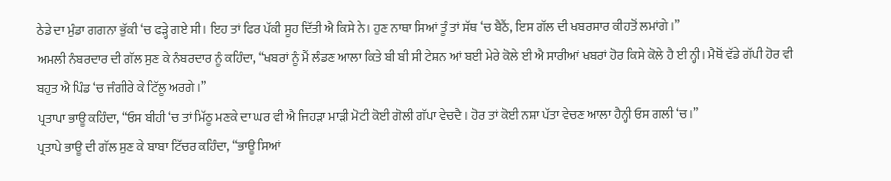ਠੇਡੇ ਦਾ ਮੁੰਡਾ ਗਗਨਾ ਭੁੱਕੀ ‘ਚ ਫੜ੍ਹੇ ਗਏ ਸੀ। ਇਹ ਤਾਂ ਫਿਰ ਪੱਕੀ ਸੂਹ ਦਿੱਤੀ ਐ ਕਿਸੇ ਨੇ। ਹੁਣ ਨਾਥਾ ਸਿਆਂ ਤੂੰ ਤਾਂ ਸੱਥ ‘ਚ ਬੈਠੈਂ, ਇਸ ਗੱਲ ਦੀ ਖਬਰਸਾਰ ਕੀਹਤੋਂ ਲਮਾਂਗੇ।”
ਅਮਲੀ ਨੰਬਰਦਾਰ ਦੀ ਗੱਲ ਸੁਣ ਕੇ ਨੰਬਰਦਾਰ ਨੂੰ ਕਹਿੰਦਾ, “ਖਬਰਾਂ ਨੂੰ ਮੈਂ ਲੰਡਣ ਆਲਾ ਕਿਤੇ ਬੀ ਬੀ ਸੀ ਟੇਸ਼ਨ ਆਂ ਬਈ ਮੇਰੇ ਕੋਲੇ ਈ ਐ ਸਾਰੀਆਂ ਖਬਰਾਂ ਹੋਰ ਕਿਸੇ ਕੋਲੇ ਹੈ ਈ ਨ੍ਹੀ। ਮੈਥੋਂ ਵੱਡੇ ਗੱਪੀ ਹੋਰ ਵੀ ਬਹੁਤ ਐ ਪਿੰਡ ‘ਚ ਜੰਗੀਰੇ ਕੇ ਟਿੱਲੂ ਅਰਗੇ।”
ਪ੍ਰਤਾਪਾ ਭਾਊ ਕਹਿੰਦਾ, “ਓਸ ਬੀਹੀ ‘ਚ ਤਾਂ ਮਿੱਠੂ ਮਣਕੇ ਦਾ ਘਰ ਵੀ ਐ ਜਿਹੜਾ ਮਾੜੀ ਮੋਟੀ ਕੋਈ ਗੋਲੀ ਗੱਪਾ ਵੇਚਦੈ। ਹੋਰ ਤਾਂ ਕੋਈ ਨਸ਼ਾ ਪੱਤਾ ਵੇਚਣ ਆਲਾ ਹੈਨ੍ਹੀ ਓਸ ਗਲੀ ‘ਚ।”
ਪ੍ਰਤਾਪੇ ਭਾਊ ਦੀ ਗੱਲ ਸੁਣ ਕੇ ਬਾਬਾ ਟਿੱਚਰ ਕਹਿੰਦਾ, “ਭਾਊ ਸਿਆਂ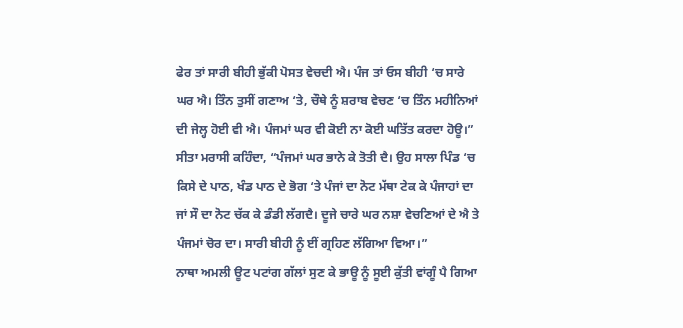ਫੇਰ ਤਾਂ ਸਾਰੀ ਬੀਹੀ ਭੁੱਕੀ ਪੋਸਤ ਵੇਚਦੀ ਐ। ਪੰਜ ਤਾਂ ਓਸ ਬੀਹੀ ‘ਚ ਸਾਰੇ ਘਰ ਐ। ਤਿੰਨ ਤੁਸੀਂ ਗਣਾਅ ‘ਤੇ, ਚੌਥੇ ਨੂੰ ਸ਼ਰਾਬ ਵੇਚਣ ‘ਚ ਤਿੰਨ ਮਹੀਨਿਆਂ ਦੀ ਜੇਲ੍ਹ ਹੋਈ ਵੀ ਐ। ਪੰਜਮਾਂ ਘਰ ਵੀ ਕੋਈ ਨਾ ਕੋਈ ਘਤਿੱਤ ਕਰਦਾ ਹੋਊ।”
ਸੀਤਾ ਮਰਾਸੀ ਕਹਿੰਦਾ, “ਪੰਜਮਾਂ ਘਰ ਭਾਨੇ ਕੇ ਤੋਤੀ ਦੈ। ਉਹ ਸਾਲਾ ਪਿੰਡ ‘ਚ ਕਿਸੇ ਦੇ ਪਾਠ, ਖੰਡ ਪਾਠ ਦੇ ਭੋਗ ‘ਤੇ ਪੰਜਾਂ ਦਾ ਨੋਟ ਮੱਥਾ ਟੇਕ ਕੇ ਪੰਜਾਹਾਂ ਦਾ ਜਾਂ ਸੌ ਦਾ ਨੋਟ ਚੱਕ ਕੇ ਡੰਡੀ ਲੱਗਦੈ। ਦੂਜੇ ਚਾਰੇ ਘਰ ਨਸ਼ਾ ਵੇਚਣਿਆਂ ਦੇ ਐ ਤੇ ਪੰਜਮਾਂ ਚੋਰ ਦਾ। ਸਾਰੀ ਬੀਹੀ ਨੂੰ ਈਂ ਗ੍ਰਹਿਣ ਲੱਗਿਆ ਵਿਆ।”
ਨਾਥਾ ਅਮਲੀ ਊਟ ਪਟਾਂਗ ਗੱਲਾਂ ਸੁਣ ਕੇ ਭਾਊ ਨੂੰ ਸੂਈ ਕੁੱਤੀ ਵਾਂਗੂੰ ਪੈ ਗਿਆ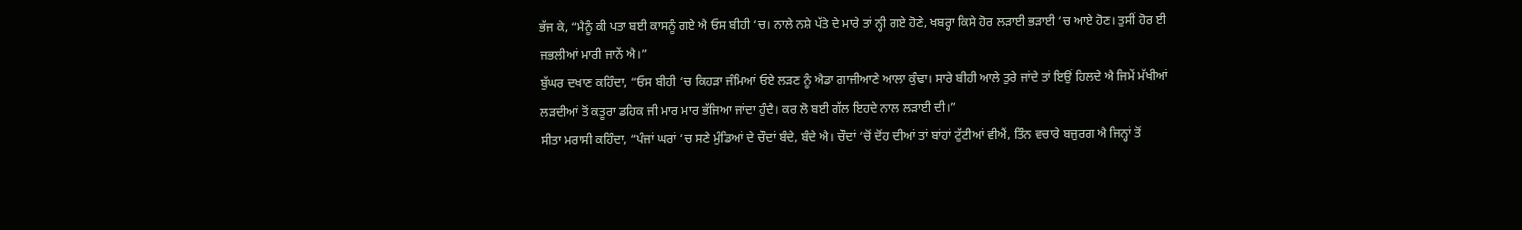ਭੱਜ ਕੇ, “ਮੈਨੂੰ ਕੀ ਪਤਾ ਬਈ ਕਾਸਨੂੰ ਗਏ ਐ ਓਸ ਬੀਹੀ ‘ਚ। ਨਾਲੇ ਨਸ਼ੇ ਪੱਤੇ ਦੇ ਮਾਰੇ ਤਾਂ ਨ੍ਹੀ ਗਏ ਹੋਣੇ, ਖਬਰ੍ਹਾ ਕਿਸੇ ਹੋਰ ਲੜਾਈ ਭੜਾਈ ‘ਚ ਆਏ ਹੋਣ। ਤੁਸੀਂ ਹੋਰ ਈ ਜਭਲੀਆਂ ਮਾਰੀ ਜਾਨੇਂ ਐ।”
ਬੁੱਘਰ ਦਖਾਣ ਕਹਿੰਦਾ, “ਓਸ ਬੀਹੀ ‘ਚ ਕਿਹੜਾ ਜੰਮਿਆਂ ਓਏ ਲੜਣ ਨੂੰ ਐਡਾ ਗਾਜੀਆਣੇ ਆਲਾ ਕੁੰਢਾ। ਸਾਰੇ ਬੀਹੀ ਆਲੇ ਤੁਰੇ ਜਾਂਦੇ ਤਾਂ ਇਉਂ ਹਿਲਦੇ ਐ ਜਿਮੇਂ ਮੱਖੀਆਂ ਲੜਦੀਆਂ ਤੋਂ ਕਤੂਰਾ ਡਹਿਕ ਜੀ ਮਾਰ ਮਾਰ ਭੱਜਿਆ ਜਾਂਦਾ ਹੁੰਦੈ। ਕਰ ਲੋ ਬਈ ਗੱਲ ਇਹਦੇ ਨਾਲ ਲੜਾਈ ਦੀ।”
ਸੀਤਾ ਮਰਾਸੀ ਕਹਿੰਦਾ, “ਪੰਜਾਂ ਘਰਾਂ ‘ਚ ਸਣੇ ਮੁੰਡਿਆਂ ਦੇ ਚੌਦਾਂ ਬੰਦੇ, ਬੰਦੇ ਐ। ਚੌਦਾਂ ‘ਚੋਂ ਦੋਂਹ ਦੀਆਂ ਤਾਂ ਬਾਂਹਾਂ ਟੁੱਟੀਆਂ ਵੀਐਂ, ਤਿੰਨ ਵਚਾਰੇ ਬਜੁਰਗ ਐ ਜਿਨ੍ਹਾਂ ਤੋਂ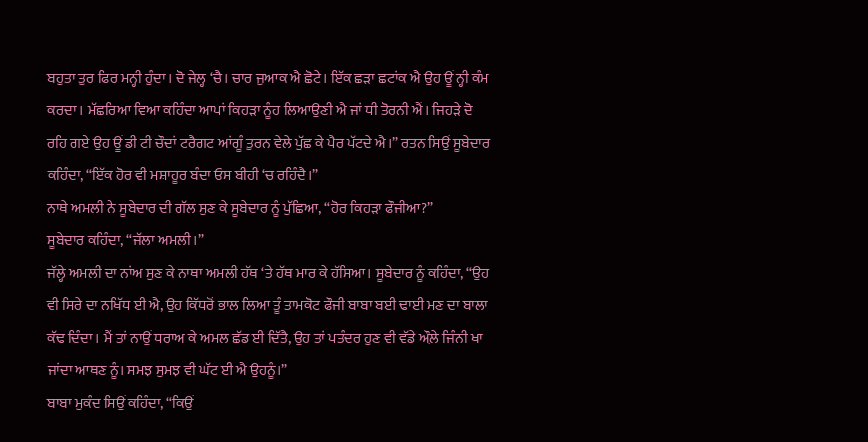ਬਹੁਤਾ ਤੁਰ ਫਿਰ ਮਨ੍ਹੀ ਹੁੰਦਾ। ਦੋ ਜੇਲ੍ਹ ‘ਚੈ। ਚਾਰ ਜੁਆਕ ਐ ਛੋਟੇ। ਇੱਕ ਛੜਾ ਛਟਾਂਕ ਐ ਉਹ ਊਂ ਨ੍ਹੀ ਕੰਮ ਕਰਦਾ। ਮੱਛਰਿਆ ਵਿਆ ਕਹਿੰਦਾ ਆਪਾਂ ਕਿਹੜਾ ਨੂੰਹ ਲਿਆਉਣੀ ਐ ਜਾਂ ਧੀ ਤੋਰਨੀ ਐਂ। ਜਿਹੜੇ ਦੋ ਰਹਿ ਗਏ ਉਹ ਊਂ ਡੀ ਟੀ ਚੌਦਾਂ ਟਰੈਗਟ ਆਂਗੂੰ ਤੁਰਨ ਵੇਲੇ ਪੁੱਛ ਕੇ ਪੈਰ ਪੱਟਦੇ ਐ।” ਰਤਨ ਸਿਉਂ ਸੂਬੇਦਾਰ ਕਹਿੰਦਾ, “ਇੱਕ ਹੋਰ ਵੀ ਮਸ਼ਾਹੂਰ ਬੰਦਾ ਓਸ ਬੀਹੀ ‘ਚ ਰਹਿੰਦੈ।”
ਨਾਥੇ ਅਮਲੀ ਨੇ ਸੂਬੇਦਾਰ ਦੀ ਗੱਲ ਸੁਣ ਕੇ ਸੂਬੇਦਾਰ ਨੂੰ ਪੁੱਛਿਆ, “ਹੋਰ ਕਿਹੜਾ ਫੌਜੀਆ?”
ਸੂਬੇਦਾਰ ਕਹਿੰਦਾ, “ਜੱਲਾ ਅਮਲੀ।”
ਜੱਲ੍ਹੇ ਅਮਲੀ ਦਾ ਨਾਂਅ ਸੁਣ ਕੇ ਨਾਥਾ ਅਮਲੀ ਹੱਥ ‘ਤੇ ਹੱਥ ਮਾਰ ਕੇ ਹੱਸਿਆ। ਸੂਬੇਦਾਰ ਨੂੰ ਕਹਿੰਦਾ, “ਉਹ ਵੀ ਸਿਰੇ ਦਾ ਨਖਿੱਧ ਈ ਐ, ਉਹ ਕਿੱਧਰੋਂ ਭਾਲ ਲਿਆ ਤੂੰ ਤਾਮਕੋਟ ਫੌਜੀ ਬਾਬਾ ਬਈ ਢਾਈ ਮਣ ਦਾ ਬਾਲਾ ਕੱਢ ਦਿੰਦਾ। ਮੈਂ ਤਾਂ ਨਾਉਂ ਧਰਾਅ ਕੇ ਅਮਲ ਛੱਡ ਈ ਦਿੱਤੈ, ਉਹ ਤਾਂ ਪਤੰਦਰ ਹੁਣ ਵੀ ਵੱਡੇ ਔਲ਼ੇ ਜਿੰਨੀ ਖਾ ਜਾਂਦਾ ਆਥਣ ਨੂੰ। ਸਮਝ ਸੁਮਝ ਵੀ ਘੱਟ ਈ ਐ ਉਹਨੂੰ।”
ਬਾਬਾ ਮੁਕੰਦ ਸਿਉਂ ਕਹਿੰਦਾ, “ਕਿਉਂ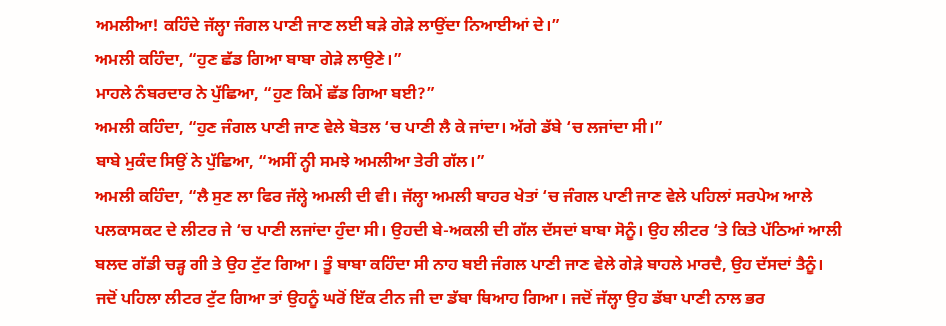ਅਮਲੀਆ! ਕਹਿੰਦੇ ਜੱਲ੍ਹਾ ਜੰਗਲ ਪਾਣੀ ਜਾਣ ਲਈ ਬੜੇ ਗੇੜੇ ਲਾਉਂਦਾ ਨਿਆਈਆਂ ਦੇ।”
ਅਮਲੀ ਕਹਿੰਦਾ, “ਹੁਣ ਛੱਡ ਗਿਆ ਬਾਬਾ ਗੇੜੇ ਲਾਉਣੇ।”
ਮਾਹਲੇ ਨੰਬਰਦਾਰ ਨੇ ਪੁੱਛਿਆ, “ਹੁਣ ਕਿਮੇਂ ਛੱਡ ਗਿਆ ਬਈ?”
ਅਮਲੀ ਕਹਿੰਦਾ, “ਹੁਣ ਜੰਗਲ ਪਾਣੀ ਜਾਣ ਵੇਲੇ ਬੋਤਲ ‘ਚ ਪਾਣੀ ਲੈ ਕੇ ਜਾਂਦਾ। ਅੱਗੇ ਡੱਬੇ ‘ਚ ਲਜਾਂਦਾ ਸੀ।”
ਬਾਬੇ ਮੁਕੰਦ ਸਿਉਂ ਨੇ ਪੁੱਛਿਆ, “ਅਸੀਂ ਨ੍ਹੀ ਸਮਝੇ ਅਮਲੀਆ ਤੇਰੀ ਗੱਲ।”
ਅਮਲੀ ਕਹਿੰਦਾ, “ਲੈ ਸੁਣ ਲਾ ਫਿਰ ਜੱਲ੍ਹੇ ਅਮਲੀ ਦੀ ਵੀ। ਜੱਲ੍ਹਾ ਅਮਲੀ ਬਾਹਰ ਖੇਤਾਂ ‘ਚ ਜੰਗਲ ਪਾਣੀ ਜਾਣ ਵੇਲੇ ਪਹਿਲਾਂ ਸਰਪੇਅ ਆਲੇ ਪਲਕਾਸਕਟ ਦੇ ਲੀਟਰ ਜੇ ‘ਚ ਪਾਣੀ ਲਜਾਂਦਾ ਹੁੰਦਾ ਸੀ। ਉਹਦੀ ਬੇ-ਅਕਲੀ ਦੀ ਗੱਲ ਦੱਸਦਾਂ ਬਾਬਾ ਸੋਨੂੰ। ਉਹ ਲੀਟਰ ‘ਤੇ ਕਿਤੇ ਪੱਠਿਆਂ ਆਲੀ ਬਲਦ ਗੱਡੀ ਚੜ੍ਹ ਗੀ ਤੇ ਉਹ ਟੁੱਟ ਗਿਆ। ਤੂੰ ਬਾਬਾ ਕਹਿੰਦਾ ਸੀ ਨਾਹ ਬਈ ਜੰਗਲ ਪਾਣੀ ਜਾਣ ਵੇਲੇ ਗੇੜੇ ਬਾਹਲੇ ਮਾਰਦੈ, ਉਹ ਦੱਸਦਾਂ ਤੈਨੂੰ। ਜਦੋਂ ਪਹਿਲਾ ਲੀਟਰ ਟੁੱਟ ਗਿਆ ਤਾਂ ਉਹਨੂੰ ਘਰੋਂ ਇੱਕ ਟੀਨ ਜੀ ਦਾ ਡੱਬਾ ਥਿਆਹ ਗਿਆ। ਜਦੋਂ ਜੱਲ੍ਹਾ ਉਹ ਡੱਬਾ ਪਾਣੀ ਨਾਲ ਭਰ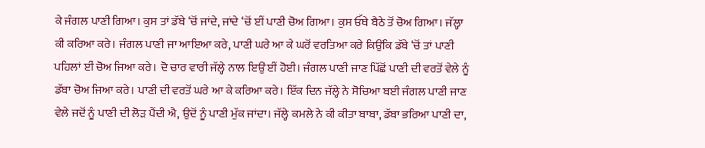ਕੇ ਜੰਗਲ ਪਾਣੀ ਗਿਆ। ਕੁਸ ਤਾਂ ਡੱਬੇ ‘ਚੋਂ ਜਾਂਦੇ, ਜਾਂਦੇ ‘ਚੋਂ ਈਂ ਪਾਣੀ ਚੋਅ ਗਿਆ। ਕੁਸ ਓੱਥੇ ਬੈਠੇ ਤੋਂ ਚੋਅ ਗਿਆ। ਜੱਲ੍ਹਾ ਕੀ ਕਰਿਆ ਕਰੇ। ਜੰਗਲ ਪਾਣੀ ਜਾ ਆਇਆ ਕਰੇ, ਪਾਣੀ ਘਰੇ ਆ ਕੇ ਘਰੋਂ ਵਰਤਿਆ ਕਰੇ ਕਿਉਂਕਿ ਡੱਬੇ ‘ਚੋਂ ਤਾਂ ਪਾਣੀ ਪਹਿਲਾਂ ਈਂ ਚੋਅ ਜਿਆ ਕਰੇ। ਦੋ ਚਾਰ ਵਾਰੀ ਜੱਲ੍ਹੇ ਨਾਲ ਇਉਂ ਈਂ ਹੋਈ। ਜੰਗਲ ਪਾਣੀ ਜਾਣ ਪਿੱਛੋਂ ਪਾਣੀ ਦੀ ਵਰਤੋਂ ਵੇਲੇ ਨੂੰ ਡੱਬਾ ਚੋਅ ਜਿਆ ਕਰੇ। ਪਾਣੀ ਦੀ ਵਰਤੋਂ ਘਰੇ ਆ ਕੇ ਕਰਿਆ ਕਰੇ। ਇੱਕ ਦਿਨ ਜੱਲ੍ਹੇ ਨੇ ਸੋਚਿਆ ਬਈ ਜੰਗਲ ਪਾਣੀ ਜਾਣ ਵੇਲੇ ਜਦੋਂ ਨੂੰ ਪਾਣੀ ਦੀ ਲੋੜ ਪੈਂਦੀ ਐ, ਉਦੋਂ ਨੂੰ ਪਾਣੀ ਮੁੱਕ ਜਾਂਦਾ। ਜੱਲ੍ਹੇ ਕਮਲੇ ਨੇ ਕੀ ਕੀਤਾ ਬਾਬਾ, ਡੱਬਾ ਭਰਿਆ ਪਾਣੀ ਦਾ,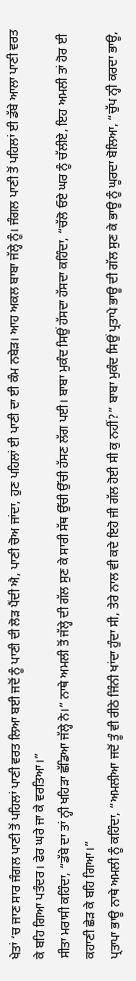ਖੇਤਾਂ ‘ਚ ਜਾਣ ਸਾਰ ਜੰਗਲ ਪਾਣੀ ਤੋਂ ਪਹਿਲਾਂ ਪਾਣੀ ਵਰਤ ਲਿਆ ਬਈ ਜਦੋਂ ਨੂੰ ਪਾਣੀ ਦੀ ਲੋੜ ਪੈਂਦੀ ਐ, ਪਾਣੀ ਚੋਅ ਜਾਂਦਾ, ਹੁਣ ਪਹਿਲਾਂ ਈ ਪਾਣੀ ਦਾ ਈ ਕੰਮ ਨਬੇੜ। ਆਹ ਅਕਲ ਬਾਬਾ ਜੱਲ੍ਹੇ ਨੂੰ। ਜੰਗਲ ਪਾਣੀ ਤੋਂ ਪਹਿਲਾਂ ਈ ਡੱਬੇ ਆਲਾ ਪਾਣੀ ਵਰਤ ਕੇ ਬਹਿ ਗਿਆ ਪਤੰਦਰ। ਫੇਰ ਘਰੇ ਜਾ ਕੇ ਵਰਤਿਆ।”
ਸੀਤਾ ਮਰਾਸੀ ਕਹਿੰਦਾ, “ਡੱਬੇ ਦਾ ਤਾਂ ਨ੍ਹੀ ਖਹਿੜਾ ਛੱਡਿਆ ਜੱਲ੍ਹੇ ਨੇ।” ਨਾਥੇ ਅਮਲੀ ਤੋਂ ਜੱਲ੍ਹੇ ਦੀ ਗੱਲ ਸੁਣ ਕੇ ਸਾਰੀ ਸੱਥ ਉੱਚੀ ਉੱਚੀ ਹੱਸਣ ਲੱਗ ਪਈ। ਬਾਬਾ ਮੁਕੰਦ ਸਿਉਂ ਹੱਸਦਾ ਹੱਸਦਾ ਕਹਿੰਦਾ, “ਚੱਲੋ ਓਏ ਘਰ ਨੂੰ ਚੱਲੀਏ, ਇਹ ਅਮਲੀ ਤਾਂ ਹੋਰ ਈ ਕਹਾਣੀ ਛੇੜ ਕੇ ਬਹਿ ਗਿਆ।”
ਪ੍ਰਤਾਪਾ ਭਾਊ ਨਾਥੇ ਅਮਲੀ ਨੂੰ ਕਹਿੰਦਾ, “ਅਮਲੀਆ ਜਦੋਂ ਤੂੰ ਵੀ ਰੀਠੇ ਜਿੰਨੀ ਖਾਂਦਾ ਹੁੰਦਾ ਸੀ, ਤੇਰੇ ਨਾਲ ਵੀ ਕਦੇ ਇਹੋ ਜੀ ਗੱਲ ਹੋਈ ਸੀ ਕੁ ਨਹੀਂ?” ਬਾਬਾ ਮੁਕੰਦ ਸਿਉਂ ਪ੍ਰਤਾਪੇ ਭਾਊ ਦੀ ਗੱਲ ਸੁਣ ਕੇ ਭਾਊ ਨੂੰ ਘੂਰਦਾ ਬੋਲਿਆ, “ਚੁੱਪ ਨ੍ਹੀ ਕਰਦਾ ਭਾਊ,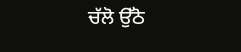ਚੱਲੋ ਉੱਠੋ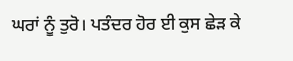ਘਰਾਂ ਨੂੰ ਤੁਰੋ। ਪਤੰਦਰ ਹੋਰ ਈ ਕੁਸ ਛੇੜ ਕੇ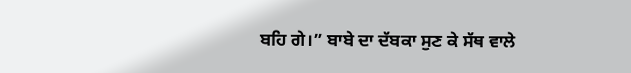ਬਹਿ ਗੇ।” ਬਾਬੇ ਦਾ ਦੱਬਕਾ ਸੁਣ ਕੇ ਸੱਥ ਵਾਲੇ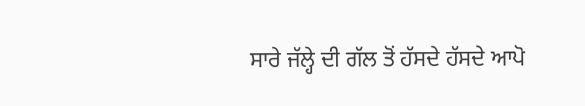ਸਾਰੇ ਜੱਲ੍ਹੇ ਦੀ ਗੱਲ ਤੋਂ ਹੱਸਦੇ ਹੱਸਦੇ ਆਪੋ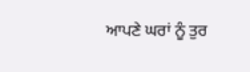ਆਪਣੇ ਘਰਾਂ ਨੂੰ ਤੁਰ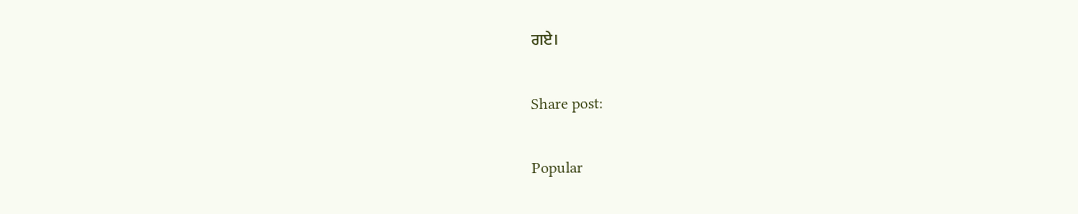ਗਏ।

Share post:

Popular